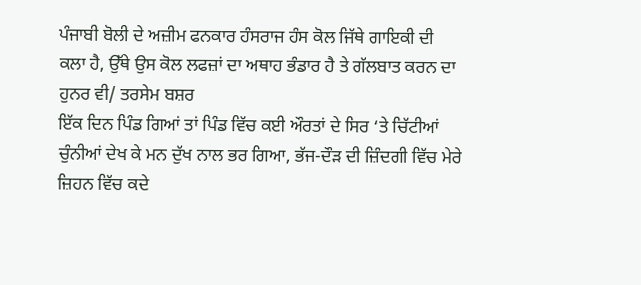ਪੰਜਾਬੀ ਬੋਲੀ ਦੇ ਅਜ਼ੀਮ ਫਨਕਾਰ ਹੰਸਰਾਜ ਹੰਸ ਕੋਲ ਜਿੱਥੇ ਗਾਇਕੀ ਦੀ ਕਲਾ ਹੈ, ਉੱਥੇ ਉਸ ਕੋਲ ਲਫਜ਼ਾਂ ਦਾ ਅਥਾਹ ਭੰਡਾਰ ਹੈ ਤੇ ਗੱਲਬਾਤ ਕਰਨ ਦਾ ਹੁਨਰ ਵੀ/ ਤਰਸੇਮ ਬਸ਼ਰ
ਇੱਕ ਦਿਨ ਪਿੰਡ ਗਿਆਂ ਤਾਂ ਪਿੰਡ ਵਿੱਚ ਕਈ ਔਰਤਾਂ ਦੇ ਸਿਰ ‘ਤੇ ਚਿੱਟੀਆਂ ਚੁੰਨੀਆਂ ਦੇਖ ਕੇ ਮਨ ਦੁੱਖ ਨਾਲ ਭਰ ਗਿਆ, ਭੱਜ-ਦੌੜ ਦੀ ਜ਼ਿੰਦਗੀ ਵਿੱਚ ਮੇਰੇ ਜ਼ਿਹਨ ਵਿੱਚ ਕਦੇ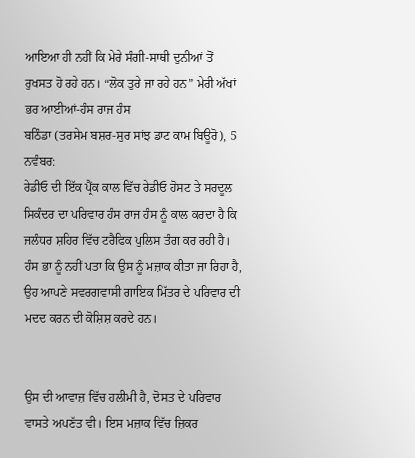ਆਇਆ ਹੀ ਨਹੀਂ ਕਿ ਮੇਰੇ ਸੰਗੀ-ਸਾਥੀ ਦੁਨੀਆਂ ਤੋਂ ਰੁਖਸਤ ਹੋ ਰਹੇ ਹਨ। “ਲੋਕ ਤੁਰੇ ਜਾ ਰਹੇ ਹਨ” ਮੇਰੀ ਅੱਖਾਂ ਭਰ ਆਈਆਂ-ਹੰਸ ਰਾਜ ਹੰਸ
ਬਠਿੰਡਾ (ਤਰਸੇਮ ਬਸ਼ਰ-ਸੁਰ ਸਾਂਝ ਡਾਟ ਕਾਮ ਬਿਊਰੋ), 5 ਨਵੰਬਰ:
ਰੇਡੀਓ ਦੀ ਇੱਕ ਪ੍ਰੈਂਕ ਕਾਲ ਵਿੱਚ ਰੇਡੀਓ ਹੋਸਟ ਤੇ ਸਰਦੂਲ ਸਿਕੰਦਰ ਦਾ ਪਰਿਵਾਰ ਹੰਸ ਰਾਜ ਹੰਸ ਨੂੰ ਕਾਲ ਕਰਦਾ ਹੈ ਕਿ ਜਲੰਧਰ ਸ਼ਹਿਰ ਵਿੱਚ ਟਰੈਫਿਕ ਪੁਲਿਸ ਤੰਗ ਕਰ ਰਹੀ ਹੈ। ਹੰਸ ਭਾ ਨੂੰ ਨਹੀਂ ਪਤਾ ਕਿ ਉਸ ਨੂੰ ਮਜ਼ਾਕ ਕੀਤਾ ਜਾ ਰਿਹਾ ਹੈ, ਉਹ ਆਪਣੇ ਸਵਰਗਵਾਸੀ ਗਾਇਕ ਮਿੱਤਰ ਦੇ ਪਰਿਵਾਰ ਦੀ ਮਦਦ ਕਰਨ ਦੀ ਕੋਸ਼ਿਸ਼ ਕਰਦੇ ਹਨ।


ਉਸ ਦੀ ਆਵਾਜ਼ ਵਿੱਚ ਹਲੀਮੀ ਹੈ, ਦੋਸਤ ਦੇ ਪਰਿਵਾਰ ਵਾਸਤੇ ਅਪਣੱਤ ਵੀ। ਇਸ ਮਜ਼ਾਕ ਵਿੱਚ ਜ਼ਿਕਰ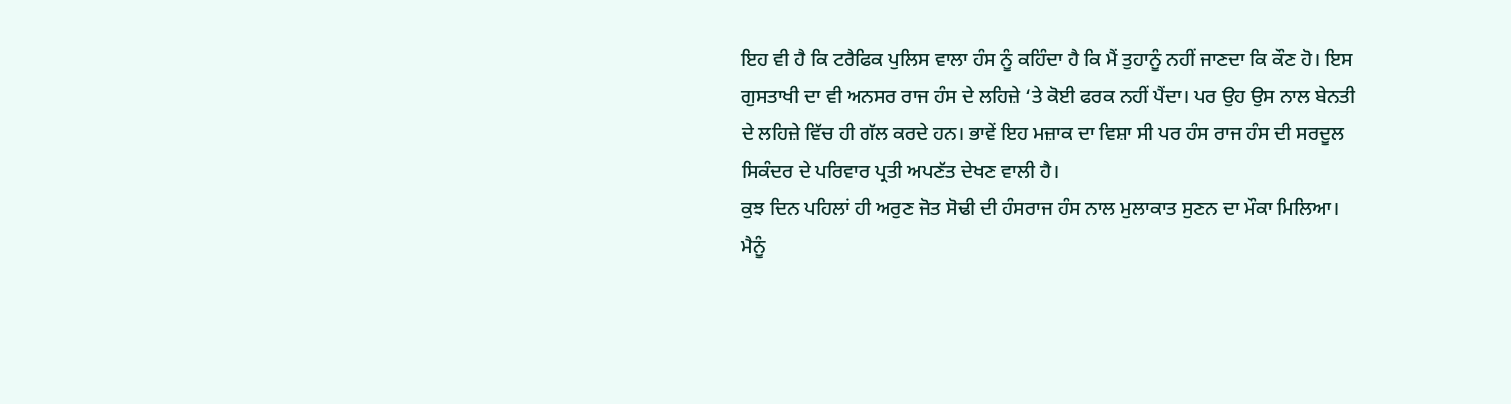ਇਹ ਵੀ ਹੈ ਕਿ ਟਰੈਫਿਕ ਪੁਲਿਸ ਵਾਲਾ ਹੰਸ ਨੂੰ ਕਹਿੰਦਾ ਹੈ ਕਿ ਮੈਂ ਤੁਹਾਨੂੰ ਨਹੀਂ ਜਾਣਦਾ ਕਿ ਕੌਣ ਹੋ। ਇਸ ਗੁਸਤਾਖੀ ਦਾ ਵੀ ਅਨਸਰ ਰਾਜ ਹੰਸ ਦੇ ਲਹਿਜ਼ੇ ‘ਤੇ ਕੋਈ ਫਰਕ ਨਹੀਂ ਪੈਂਦਾ। ਪਰ ਉਹ ਉਸ ਨਾਲ ਬੇਨਤੀ ਦੇ ਲਹਿਜ਼ੇ ਵਿੱਚ ਹੀ ਗੱਲ ਕਰਦੇ ਹਨ। ਭਾਵੇਂ ਇਹ ਮਜ਼ਾਕ ਦਾ ਵਿਸ਼ਾ ਸੀ ਪਰ ਹੰਸ ਰਾਜ ਹੰਸ ਦੀ ਸਰਦੂਲ ਸਿਕੰਦਰ ਦੇ ਪਰਿਵਾਰ ਪ੍ਰਤੀ ਅਪਣੱਤ ਦੇਖਣ ਵਾਲੀ ਹੈ।
ਕੁਝ ਦਿਨ ਪਹਿਲਾਂ ਹੀ ਅਰੁਣ ਜੋਤ ਸੋਢੀ ਦੀ ਹੰਸਰਾਜ ਹੰਸ ਨਾਲ ਮੁਲਾਕਾਤ ਸੁਣਨ ਦਾ ਮੌਕਾ ਮਿਲਿਆ। ਮੈਨੂੰ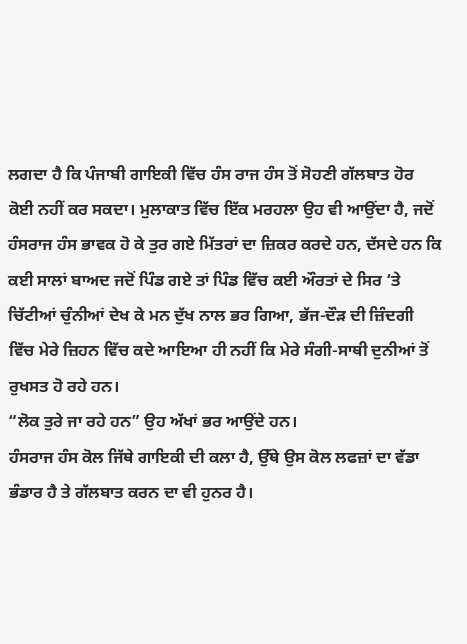ਲਗਦਾ ਹੈ ਕਿ ਪੰਜਾਬੀ ਗਾਇਕੀ ਵਿੱਚ ਹੰਸ ਰਾਜ ਹੰਸ ਤੋਂ ਸੋਹਣੀ ਗੱਲਬਾਤ ਹੋਰ ਕੋਈ ਨਹੀਂ ਕਰ ਸਕਦਾ। ਮੁਲਾਕਾਤ ਵਿੱਚ ਇੱਕ ਮਰਹਲਾ ਉਹ ਵੀ ਆਉਂਦਾ ਹੈ, ਜਦੋਂ ਹੰਸਰਾਜ ਹੰਸ ਭਾਵਕ ਹੋ ਕੇ ਤੁਰ ਗਏ ਮਿੱਤਰਾਂ ਦਾ ਜ਼ਿਕਰ ਕਰਦੇ ਹਨ, ਦੱਸਦੇ ਹਨ ਕਿ ਕਈ ਸਾਲਾਂ ਬਾਅਦ ਜਦੋਂ ਪਿੰਡ ਗਏ ਤਾਂ ਪਿੰਡ ਵਿੱਚ ਕਈ ਔਰਤਾਂ ਦੇ ਸਿਰ ‘ਤੇ ਚਿੱਟੀਆਂ ਚੁੰਨੀਆਂ ਦੇਖ ਕੇ ਮਨ ਦੁੱਖ ਨਾਲ ਭਰ ਗਿਆ, ਭੱਜ-ਦੌੜ ਦੀ ਜ਼ਿੰਦਗੀ ਵਿੱਚ ਮੇਰੇ ਜ਼ਿਹਨ ਵਿੱਚ ਕਦੇ ਆਇਆ ਹੀ ਨਹੀਂ ਕਿ ਮੇਰੇ ਸੰਗੀ-ਸਾਥੀ ਦੁਨੀਆਂ ਤੋਂ ਰੁਖਸਤ ਹੋ ਰਹੇ ਹਨ।
“ਲੋਕ ਤੁਰੇ ਜਾ ਰਹੇ ਹਨ” ਉਹ ਅੱਖਾਂ ਭਰ ਆਉਂਦੇ ਹਨ।
ਹੰਸਰਾਜ ਹੰਸ ਕੋਲ ਜਿੱਥੇ ਗਾਇਕੀ ਦੀ ਕਲਾ ਹੈ, ਉੱਥੇ ਉਸ ਕੋਲ ਲਫਜ਼ਾਂ ਦਾ ਵੱਡਾ ਭੰਡਾਰ ਹੈ ਤੇ ਗੱਲਬਾਤ ਕਰਨ ਦਾ ਵੀ ਹੁਨਰ ਹੈ।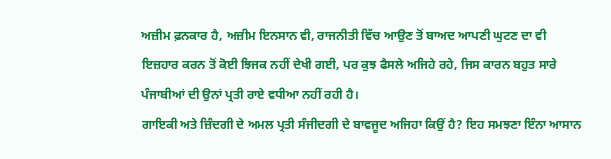ਅਜ਼ੀਮ ਫ਼ਨਕਾਰ ਹੈ, ਅਜ਼ੀਮ ਇਨਸਾਨ ਵੀ, ਰਾਜਨੀਤੀ ਵਿੱਚ ਆਉਣ ਤੋਂ ਬਾਅਦ ਆਪਣੀ ਘੁਟਣ ਦਾ ਵੀ ਇਜ਼ਹਾਰ ਕਰਨ ਤੋਂ ਕੋਈ ਝਿਜਕ ਨਹੀਂ ਦੇਖੀ ਗਈ, ਪਰ ਕੁਝ ਫੈਸਲੇ ਅਜਿਹੇ ਰਹੇ, ਜਿਸ ਕਾਰਨ ਬਹੁਤ ਸਾਰੇ ਪੰਜਾਬੀਆਂ ਦੀ ਉਨਾਂ ਪ੍ਰਤੀ ਰਾਏ ਵਧੀਆ ਨਹੀਂ ਰਹੀ ਹੈ।
ਗਾਇਕੀ ਅਤੇ ਜ਼ਿੰਦਗੀ ਦੇ ਅਮਲ ਪ੍ਰਤੀ ਸੰਜੀਦਗੀ ਦੇ ਬਾਵਜੂਦ ਅਜਿਹਾ ਕਿਉਂ ਹੈ? ਇਹ ਸਮਝਣਾ ਇੰਨਾ ਆਸਾਨ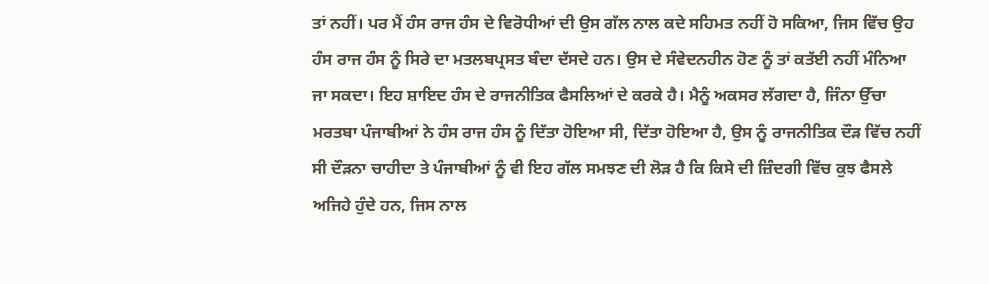ਤਾਂ ਨਹੀਂ। ਪਰ ਮੈਂ ਹੰਸ ਰਾਜ ਹੰਸ ਦੇ ਵਿਰੋਧੀਆਂ ਦੀ ਉਸ ਗੱਲ ਨਾਲ ਕਦੇ ਸਹਿਮਤ ਨਹੀਂ ਹੋ ਸਕਿਆ, ਜਿਸ ਵਿੱਚ ਉਹ ਹੰਸ ਰਾਜ ਹੰਸ ਨੂੰ ਸਿਰੇ ਦਾ ਮਤਲਬਪ੍ਰਸਤ ਬੰਦਾ ਦੱਸਦੇ ਹਨ। ਉਸ ਦੇ ਸੰਵੇਦਨਹੀਨ ਹੋਣ ਨੂੰ ਤਾਂ ਕਤੱਈ ਨਹੀਂ ਮੰਨਿਆ ਜਾ ਸਕਦਾ। ਇਹ ਸ਼ਾਇਦ ਹੰਸ ਦੇ ਰਾਜਨੀਤਿਕ ਫੈਸਲਿਆਂ ਦੇ ਕਰਕੇ ਹੈ। ਮੈਨੂੰ ਅਕਸਰ ਲੱਗਦਾ ਹੈ, ਜਿੰਨਾ ਉੱਚਾ ਮਰਤਬਾ ਪੰਜਾਬੀਆਂ ਨੇ ਹੰਸ ਰਾਜ ਹੰਸ ਨੂੰ ਦਿੱਤਾ ਹੋਇਆ ਸੀ, ਦਿੱਤਾ ਹੋਇਆ ਹੈ, ਉਸ ਨੂੰ ਰਾਜਨੀਤਿਕ ਦੌੜ ਵਿੱਚ ਨਹੀਂ ਸੀ ਦੌੜਨਾ ਚਾਹੀਦਾ ਤੇ ਪੰਜਾਬੀਆਂ ਨੂੰ ਵੀ ਇਹ ਗੱਲ ਸਮਝਣ ਦੀ ਲੋੜ ਹੈ ਕਿ ਕਿਸੇ ਦੀ ਜ਼ਿੰਦਗੀ ਵਿੱਚ ਕੁਝ ਫੈਸਲੇ ਅਜਿਹੇ ਹੁੰਦੇ ਹਨ, ਜਿਸ ਨਾਲ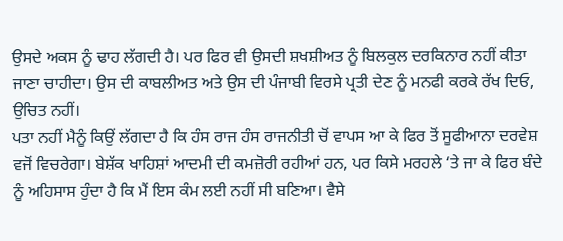ਉਸਦੇ ਅਕਸ ਨੂੰ ਢਾਹ ਲੱਗਦੀ ਹੈ। ਪਰ ਫਿਰ ਵੀ ਉਸਦੀ ਸ਼ਖਸ਼ੀਅਤ ਨੂੰ ਬਿਲਕੁਲ ਦਰਕਿਨਾਰ ਨਹੀਂ ਕੀਤਾ ਜਾਣਾ ਚਾਹੀਦਾ। ਉਸ ਦੀ ਕਾਬਲੀਅਤ ਅਤੇ ਉਸ ਦੀ ਪੰਜਾਬੀ ਵਿਰਸੇ ਪ੍ਰਤੀ ਦੇਣ ਨੂੰ ਮਨਫੀ ਕਰਕੇ ਰੱਖ ਦਿਓ, ਉਚਿਤ ਨਹੀਂ।
ਪਤਾ ਨਹੀਂ ਮੈਨੂੰ ਕਿਉਂ ਲੱਗਦਾ ਹੈ ਕਿ ਹੰਸ ਰਾਜ ਹੰਸ ਰਾਜਨੀਤੀ ਚੋਂ ਵਾਪਸ ਆ ਕੇ ਫਿਰ ਤੋਂ ਸੂਫੀਆਨਾ ਦਰਵੇਸ਼ ਵਜੋਂ ਵਿਚਰੇਗਾ। ਬੇਸ਼ੱਕ ਖਾਹਿਸ਼ਾਂ ਆਦਮੀ ਦੀ ਕਮਜ਼ੋਰੀ ਰਹੀਆਂ ਹਨ, ਪਰ ਕਿਸੇ ਮਰਹਲੇ ‘ਤੇ ਜਾ ਕੇ ਫਿਰ ਬੰਦੇ ਨੂੰ ਅਹਿਸਾਸ ਹੁੰਦਾ ਹੈ ਕਿ ਮੈਂ ਇਸ ਕੰਮ ਲਈ ਨਹੀਂ ਸੀ ਬਣਿਆ। ਵੈਸੇ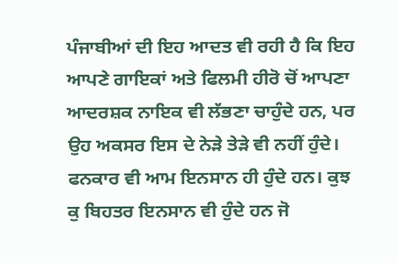ਪੰਜਾਬੀਆਂ ਦੀ ਇਹ ਆਦਤ ਵੀ ਰਹੀ ਹੈ ਕਿ ਇਹ ਆਪਣੇ ਗਾਇਕਾਂ ਅਤੇ ਫਿਲਮੀ ਹੀਰੋ ਚੋਂ ਆਪਣਾ ਆਦਰਸ਼ਕ ਨਾਇਕ ਵੀ ਲੱਭਣਾ ਚਾਹੁੰਦੇ ਹਨ, ਪਰ ਉਹ ਅਕਸਰ ਇਸ ਦੇ ਨੇੜੇ ਤੇੜੇ ਵੀ ਨਹੀਂ ਹੁੰਦੇ। ਫਨਕਾਰ ਵੀ ਆਮ ਇਨਸਾਨ ਹੀ ਹੁੰਦੇ ਹਨ। ਕੁਝ ਕੁ ਬਿਹਤਰ ਇਨਸਾਨ ਵੀ ਹੁੰਦੇ ਹਨ ਜੋ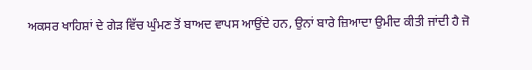ਅਕਸਰ ਖਾਹਿਸ਼ਾਂ ਦੇ ਗੇੜ ਵਿੱਚ ਘੁੰਮਣ ਤੋਂ ਬਾਅਦ ਵਾਪਸ ਆਉਂਦੇ ਹਨ, ਉਨਾਂ ਬਾਰੇ ਜ਼ਿਆਦਾ ਉਮੀਦ ਕੀਤੀ ਜਾਂਦੀ ਹੈ ਜੋ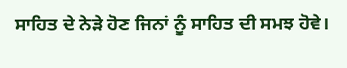ਸਾਹਿਤ ਦੇ ਨੇੜੇ ਹੋਣ ਜਿਨਾਂ ਨੂੰ ਸਾਹਿਤ ਦੀ ਸਮਝ ਹੋਵੇ।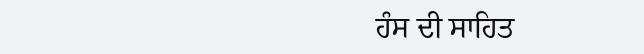ਹੰਸ ਦੀ ਸਾਹਿਤ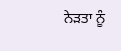ਨੇੜਤਾ ਨੂੰ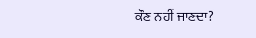ਕੌਣ ਨਹੀਂ ਜਾਣਦਾ?